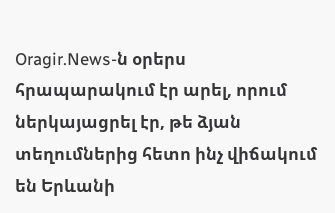Oragir.News-ն օրերս
հրապարակում էր արել, որում ներկայացրել էր, թե ձյան տեղումներից հետո ինչ վիճակում են Երևանի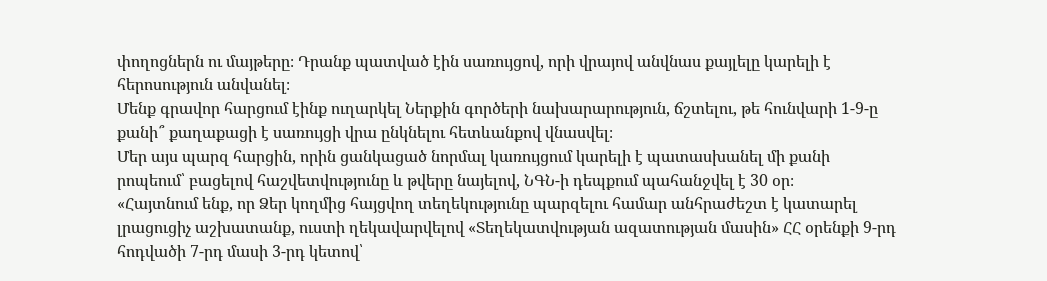փողոցներն ու մայթերը։ Դրանք պատված էին սառույցով, որի վրայով անվնաս քայլելը կարելի է հերոսություն անվանել։
Մենք գրավոր հարցում էինք ուղարկել Ներքին գործերի նախարարություն, ճշտելու, թե հունվարի 1-9-ը քանի՞ քաղաքացի է սառույցի վրա ընկնելու հետևանքով վնասվել։
Մեր այս պարզ հարցին, որին ցանկացած նորմալ կառույցում կարելի է պատասխանել մի քանի րոպեում՝ բացելով հաշվետվությունը և թվերը նայելով, ՆԳՆ-ի դեպքում պահանջվել է 30 օր։
«Հայտնում ենք, որ Ձեր կողմից հայցվող տեղեկությունը պարզելու համար անհրաժեշտ է կատարել լրացուցիչ աշխատանք, ուստի ղեկավարվելով «Տեղեկատվության ազատության մասին» ՀՀ օրենքի 9-րդ հոդվածի 7-րդ մասի 3-րդ կետով՝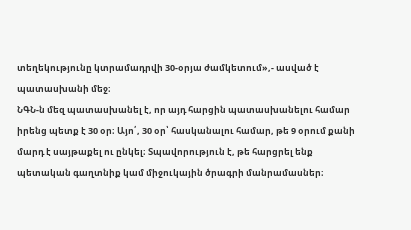տեղեկությունը կտրամադրվի 30-օրյա ժամկետում»,- ասված է պատասխանի մեջ։
ՆԳՆ-ն մեզ պատասխանել է, որ այդ հարցին պատասխանելու համար իրենց պետք է 30 օր։ Այո՛, 30 օր՝ հասկանալու համար, թե 9 օրում քանի մարդ է սայթաքել ու ընկել։ Տպավորություն է, թե հարցրել ենք պետական գաղտնիք կամ միջուկային ծրագրի մանրամասներ։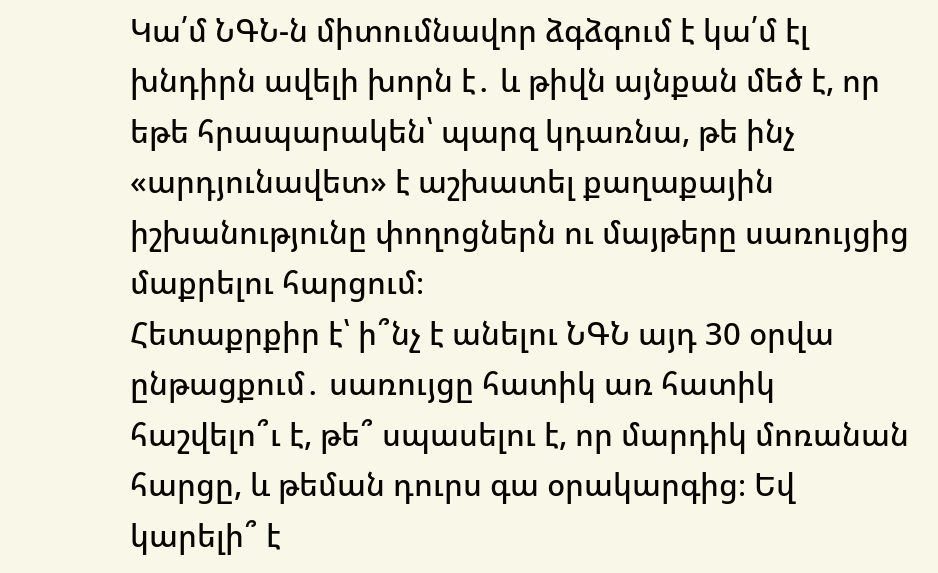Կա՛մ ՆԳՆ-ն միտումնավոր ձգձգում է կա՛մ էլ խնդիրն ավելի խորն է․ և թիվն այնքան մեծ է, որ եթե հրապարակեն՝ պարզ կդառնա, թե ինչ «արդյունավետ» է աշխատել քաղաքային իշխանությունը փողոցներն ու մայթերը սառույցից մաքրելու հարցում։
Հետաքրքիր է՝ ի՞նչ է անելու ՆԳՆ այդ 30 օրվա ընթացքում․ սառույցը հատիկ առ հատիկ հաշվելո՞ւ է, թե՞ սպասելու է, որ մարդիկ մոռանան հարցը, և թեման դուրս գա օրակարգից։ Եվ կարելի՞ է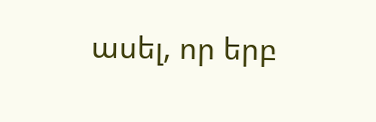ասել, որ երբ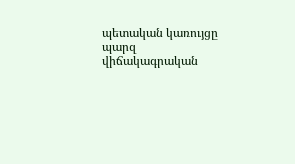պետական կառույցը պարզ վիճակագրական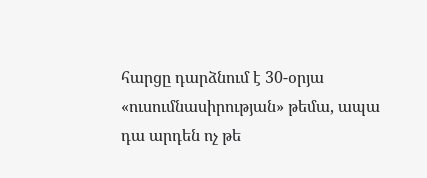հարցը դարձնում է 30-օրյա «ուսումնասիրության» թեմա, ապա դա արդեն ոչ թե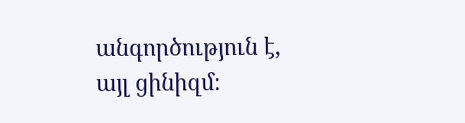անգործություն է, այլ ցինիզմ։